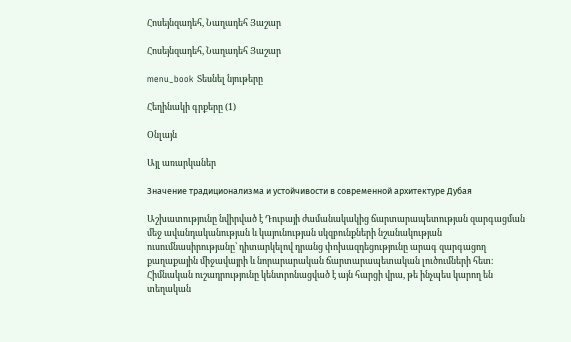Հոսեյնզադեհ, Նաղադեհ Յաշար

Հոսեյնզադեհ, Նաղադեհ Յաշար

menu_book Տեսնել նյութերը

Հեղինակի գրքերը (1)

Օնլայն

Այլ առարկաներ

Значение традиционализма и устойчивости в современной архитектуре Дубая

Աշխատությունը նվիրված է Դուբայի ժամանակակից ճարտարապետության զարգացման մեջ ավանդականության և կայունության սկզբունքների նշանակության ուսումնասիրությանը՝ դիտարկելով դրանց փոխազդեցությունը արագ զարգացող քաղաքային միջավայրի և նորարարական ճարտարապետական լուծումների հետ։ Հիմնական ուշադրությունը կենտրոնացված է այն հարցի վրա, թե ինչպես կարող են տեղական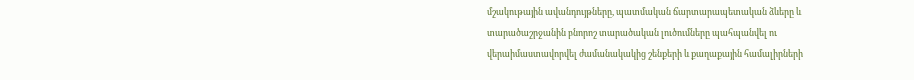մշակութային ավանդույթները, պատմական ճարտարապետական ձևերը և տարածաշրջանին բնորոշ տարածական լուծումները պահպանվել ու վերաիմաստավորվել ժամանակակից շենքերի և քաղաքային համալիրների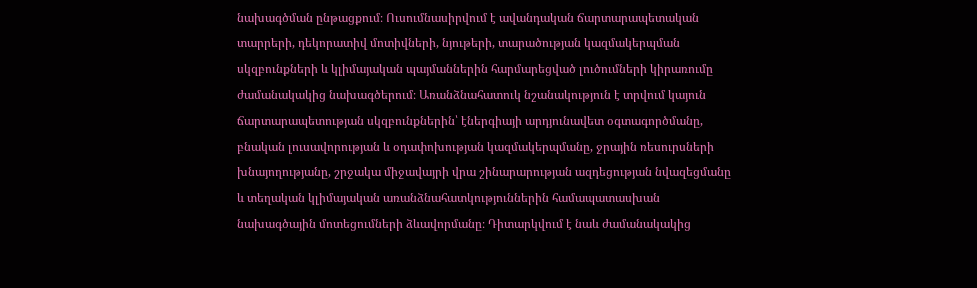նախագծման ընթացքում։ Ուսումնասիրվում է ավանդական ճարտարապետական տարրերի, դեկորատիվ մոտիվների, նյութերի, տարածության կազմակերպման սկզբունքների և կլիմայական պայմաններին հարմարեցված լուծումների կիրառումը ժամանակակից նախագծերում։ Առանձնահատուկ նշանակություն է տրվում կայուն ճարտարապետության սկզբունքներին՝ էներգիայի արդյունավետ օգտագործմանը, բնական լուսավորության և օդափոխության կազմակերպմանը, ջրային ռեսուրսների խնայողությանը, շրջակա միջավայրի վրա շինարարության ազդեցության նվազեցմանը և տեղական կլիմայական առանձնահատկություններին համապատասխան նախագծային մոտեցումների ձևավորմանը։ Դիտարկվում է նաև ժամանակակից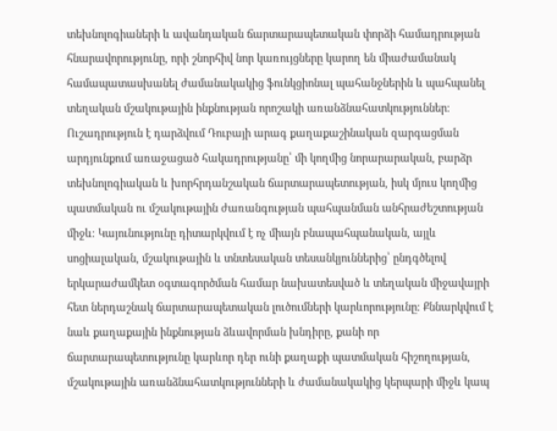տեխնոլոգիաների և ավանդական ճարտարապետական փորձի համադրության հնարավորությունը, որի շնորհիվ նոր կառույցները կարող են միաժամանակ համապատասխանել ժամանակակից ֆունկցիոնալ պահանջներին և պահպանել տեղական մշակութային ինքնության որոշակի առանձնահատկություններ։ Ուշադրություն է դարձվում Դուբայի արագ քաղաքաշինական զարգացման արդյունքում առաջացած հակադրությանը՝ մի կողմից նորարարական, բարձր տեխնոլոգիական և խորհրդանշական ճարտարապետության, իսկ մյուս կողմից պատմական ու մշակութային ժառանգության պահպանման անհրաժեշտության միջև։ Կայունությունը դիտարկվում է ոչ միայն բնապահպանական, այլև սոցիալական, մշակութային և տնտեսական տեսանկյուններից՝ ընդգծելով երկարաժամկետ օգտագործման համար նախատեսված և տեղական միջավայրի հետ ներդաշնակ ճարտարապետական լուծումների կարևորությունը։ Քննարկվում է նաև քաղաքային ինքնության ձևավորման խնդիրը, քանի որ ճարտարապետությունը կարևոր դեր ունի քաղաքի պատմական հիշողության, մշակութային առանձնահատկությունների և ժամանակակից կերպարի միջև կապ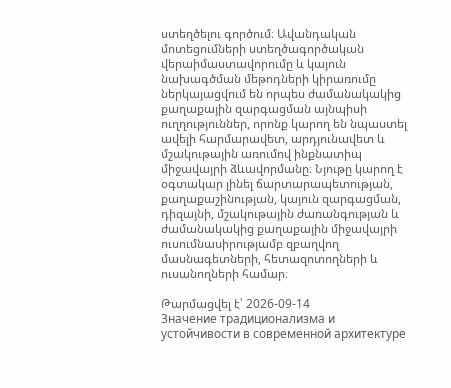ստեղծելու գործում։ Ավանդական մոտեցումների ստեղծագործական վերաիմաստավորումը և կայուն նախագծման մեթոդների կիրառումը ներկայացվում են որպես ժամանակակից քաղաքային զարգացման այնպիսի ուղղություններ, որոնք կարող են նպաստել ավելի հարմարավետ, արդյունավետ և մշակութային առումով ինքնատիպ միջավայրի ձևավորմանը։ Նյութը կարող է օգտակար լինել ճարտարապետության, քաղաքաշինության, կայուն զարգացման, դիզայնի, մշակութային ժառանգության և ժամանակակից քաղաքային միջավայրի ուսումնասիրությամբ զբաղվող մասնագետների, հետազոտողների և ուսանողների համար։

Թարմացվել է՝ 2026-09-14
Значение традиционализма и устойчивости в современной архитектуре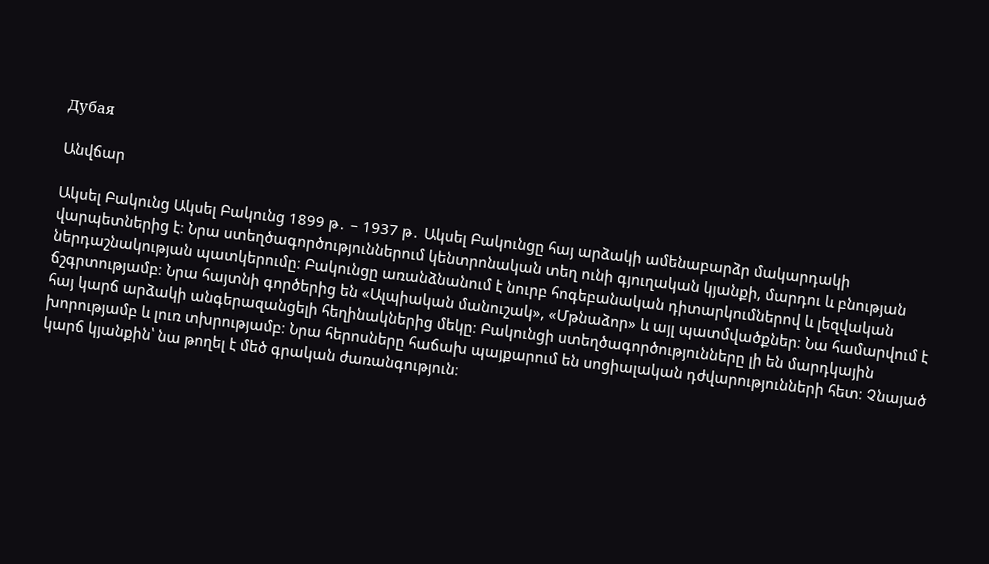Дубая

Անվճար

Ակսել Բակունց Ակսել Բակունց 1899 թ․ – 1937 թ․ Ակսել Բակունցը հայ արձակի ամենաբարձր մակարդակի վարպետներից է։ Նրա ստեղծագործություններում կենտրոնական տեղ ունի գյուղական կյանքի, մարդու և բնության ներդաշնակության պատկերումը։ Բակունցը առանձնանում է նուրբ հոգեբանական դիտարկումներով և լեզվական ճշգրտությամբ։ Նրա հայտնի գործերից են «Ալպիական մանուշակ», «Մթնաձոր» և այլ պատմվածքներ։ Նա համարվում է հայ կարճ արձակի անգերազանցելի հեղինակներից մեկը։ Բակունցի ստեղծագործությունները լի են մարդկային խորությամբ և լուռ տխրությամբ։ Նրա հերոսները հաճախ պայքարում են սոցիալական դժվարությունների հետ։ Չնայած կարճ կյանքին՝ նա թողել է մեծ գրական ժառանգություն։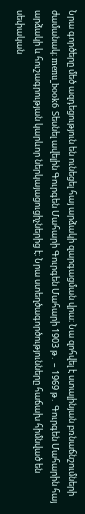Նրա գործերը մեծ ազդեցություն են ունեցել հայ արձակի զարգացման վրա։ Նա զոհվել է ստալինյան բռնաճնշումների ժամանակ։ menu_book6 Տեսնել ավելին Գուրգեն Մահարի Գուրգեն Մահարի 1903 թ․ – 1969 թ․ Գուրգեն Մահարին հայ արձակի և հուշագրության կարևոր ներկայացուցիչներից է։ Նրա ստեղծագործությունները հաճախ հիմնված են սեփական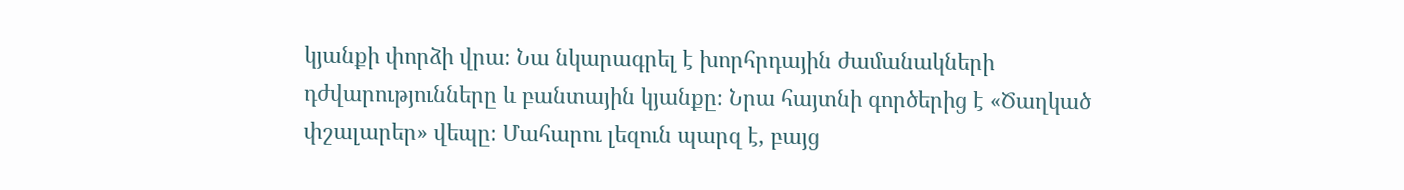կյանքի փորձի վրա։ Նա նկարագրել է խորհրդային ժամանակների դժվարությունները և բանտային կյանքը։ Նրա հայտնի գործերից է «Ծաղկած փշալարեր» վեպը։ Մահարու լեզուն պարզ է, բայց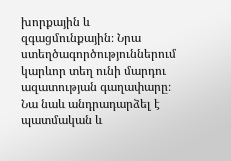խորքային և զգացմունքային։ Նրա ստեղծագործություններում կարևոր տեղ ունի մարդու ազատության գաղափարը։ Նա նաև անդրադարձել է պատմական և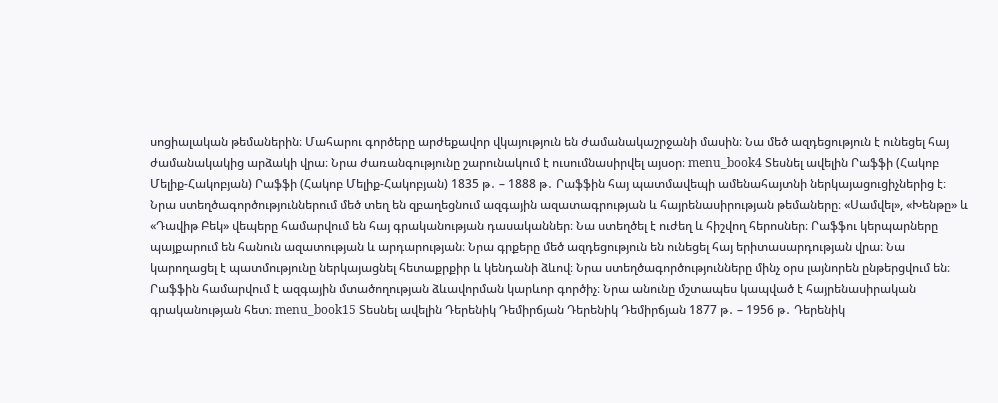սոցիալական թեմաներին։ Մահարու գործերը արժեքավոր վկայություն են ժամանակաշրջանի մասին։ Նա մեծ ազդեցություն է ունեցել հայ ժամանակակից արձակի վրա։ Նրա ժառանգությունը շարունակում է ուսումնասիրվել այսօր։ menu_book4 Տեսնել ավելին Րաֆֆի (Հակոբ Մելիք-Հակոբյան) Րաֆֆի (Հակոբ Մելիք-Հակոբյան) 1835 թ․ – 1888 թ․ Րաֆֆին հայ պատմավեպի ամենահայտնի ներկայացուցիչներից է։ Նրա ստեղծագործություններում մեծ տեղ են զբաղեցնում ազգային ազատագրության և հայրենասիրության թեմաները։ «Սամվել», «Խենթը» և «Դավիթ Բեկ» վեպերը համարվում են հայ գրականության դասականներ։ Նա ստեղծել է ուժեղ և հիշվող հերոսներ։ Րաֆֆու կերպարները պայքարում են հանուն ազատության և արդարության։ Նրա գրքերը մեծ ազդեցություն են ունեցել հայ երիտասարդության վրա։ Նա կարողացել է պատմությունը ներկայացնել հետաքրքիր և կենդանի ձևով։ Նրա ստեղծագործությունները մինչ օրս լայնորեն ընթերցվում են։ Րաֆֆին համարվում է ազգային մտածողության ձևավորման կարևոր գործիչ։ Նրա անունը մշտապես կապված է հայրենասիրական գրականության հետ։ menu_book15 Տեսնել ավելին Դերենիկ Դեմիրճյան Դերենիկ Դեմիրճյան 1877 թ․ – 1956 թ․ Դերենիկ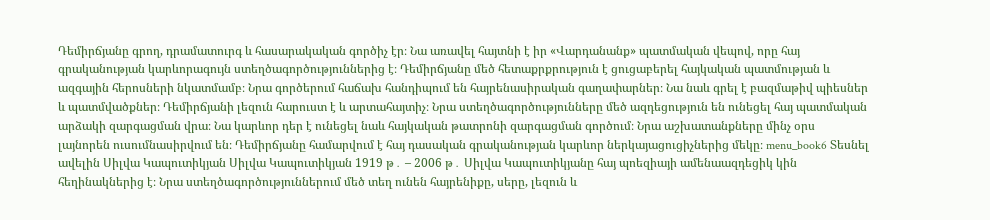Դեմիրճյանը գրող, դրամատուրգ և հասարակական գործիչ էր։ Նա առավել հայտնի է իր «Վարդանանք» պատմական վեպով, որը հայ գրականության կարևորագույն ստեղծագործություններից է։ Դեմիրճյանը մեծ հետաքրքրություն է ցուցաբերել հայկական պատմության և ազգային հերոսների նկատմամբ։ Նրա գործերում հաճախ հանդիպում են հայրենասիրական գաղափարներ։ Նա նաև գրել է բազմաթիվ պիեսներ և պատմվածքներ։ Դեմիրճյանի լեզուն հարուստ է և արտահայտիչ։ Նրա ստեղծագործությունները մեծ ազդեցություն են ունեցել հայ պատմական արձակի զարգացման վրա։ Նա կարևոր դեր է ունեցել նաև հայկական թատրոնի զարգացման գործում։ Նրա աշխատանքները մինչ օրս լայնորեն ուսումնասիրվում են։ Դեմիրճյանը համարվում է հայ դասական գրականության կարևոր ներկայացուցիչներից մեկը։ menu_book6 Տեսնել ավելին Սիլվա Կապուտիկյան Սիլվա Կապուտիկյան 1919 թ․ – 2006 թ․ Սիլվա Կապուտիկյանը հայ պոեզիայի ամենաազդեցիկ կին հեղինակներից է։ Նրա ստեղծագործություններում մեծ տեղ ունեն հայրենիքը, սերը, լեզուն և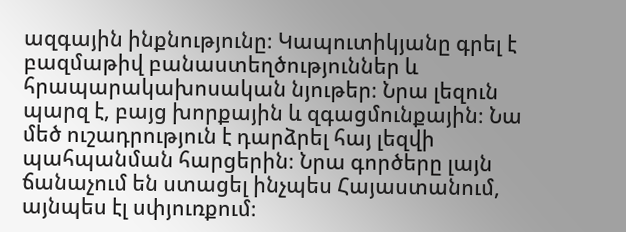ազգային ինքնությունը։ Կապուտիկյանը գրել է բազմաթիվ բանաստեղծություններ և հրապարակախոսական նյութեր։ Նրա լեզուն պարզ է, բայց խորքային և զգացմունքային։ Նա մեծ ուշադրություն է դարձրել հայ լեզվի պահպանման հարցերին։ Նրա գործերը լայն ճանաչում են ստացել ինչպես Հայաստանում, այնպես էլ սփյուռքում։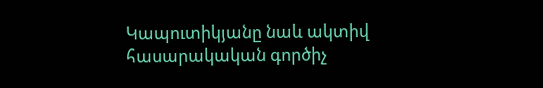Կապուտիկյանը նաև ակտիվ հասարակական գործիչ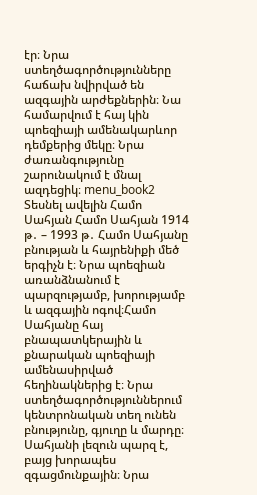էր։ Նրա ստեղծագործությունները հաճախ նվիրված են ազգային արժեքներին։ Նա համարվում է հայ կին պոեզիայի ամենակարևոր դեմքերից մեկը։ Նրա ժառանգությունը շարունակում է մնալ ազդեցիկ։ menu_book2 Տեսնել ավելին Համո Սահյան Համո Սահյան 1914 թ․ – 1993 թ․ Համո Սահյանը բնության և հայրենիքի մեծ երգիչն է։ Նրա պոեզիան առանձնանում է պարզությամբ, խորությամբ և ազգային ոգով։Համո Սահյանը հայ բնապատկերային և քնարական պոեզիայի ամենասիրված հեղինակներից է։ Նրա ստեղծագործություններում կենտրոնական տեղ ունեն բնությունը, գյուղը և մարդը։ Սահյանի լեզուն պարզ է, բայց խորապես զգացմունքային։ Նրա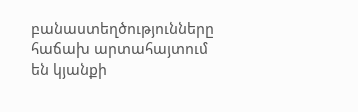բանաստեղծությունները հաճախ արտահայտում են կյանքի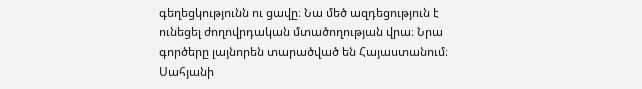գեղեցկությունն ու ցավը։ Նա մեծ ազդեցություն է ունեցել ժողովրդական մտածողության վրա։ Նրա գործերը լայնորեն տարածված են Հայաստանում։ Սահյանի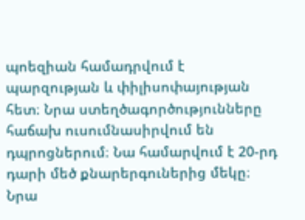պոեզիան համադրվում է պարզության և փիլիսոփայության հետ։ Նրա ստեղծագործությունները հաճախ ուսումնասիրվում են դպրոցներում։ Նա համարվում է 20-րդ դարի մեծ քնարերգուներից մեկը։ Նրա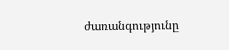ժառանգությունը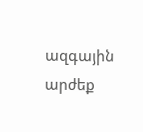ազգային արժեք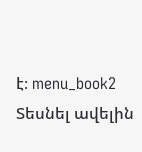է։ menu_book2 Տեսնել ավելին